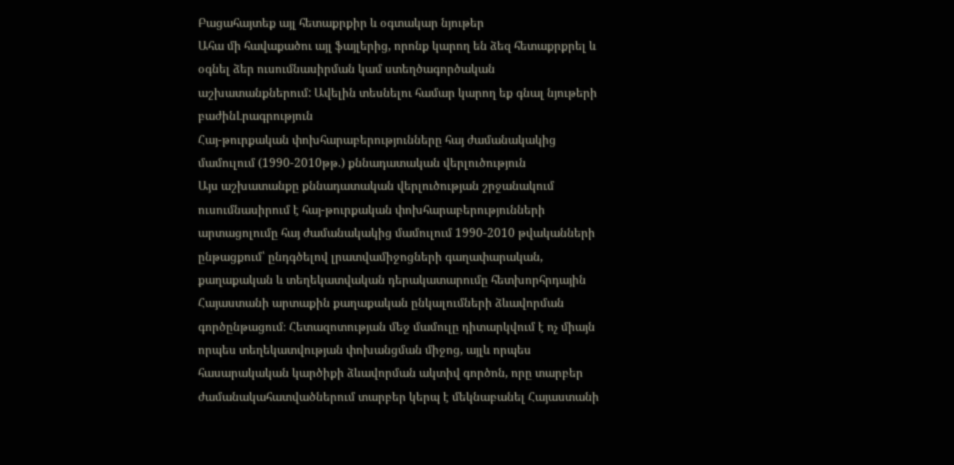Բացահայտեք այլ հետաքրքիր և օգտակար նյութեր
Ահա մի հավաքածու այլ ֆայլերից, որոնք կարող են ձեզ հետաքրքրել և օգնել ձեր ուսումնասիրման կամ ստեղծագործական աշխատանքներում: Ավելին տեսնելու համար կարող եք գնալ նյութերի բաժինԼրագրություն
Հայ-թուրքական փոխհարաբերությունները հայ ժամանակակից մամուլում (1990-2010թթ.) քննադատական վերլուծություն
Այս աշխատանքը քննադատական վերլուծության շրջանակում ուսումնասիրում է հայ-թուրքական փոխհարաբերությունների արտացոլումը հայ ժամանակակից մամուլում 1990-2010 թվականների ընթացքում՝ ընդգծելով լրատվամիջոցների գաղափարական, քաղաքական և տեղեկատվական դերակատարումը հետխորհրդային Հայաստանի արտաքին քաղաքական ընկալումների ձևավորման գործընթացում։ Հետազոտության մեջ մամուլը դիտարկվում է ոչ միայն որպես տեղեկատվության փոխանցման միջոց, այլև որպես հասարակական կարծիքի ձևավորման ակտիվ գործոն, որը տարբեր ժամանակահատվածներում տարբեր կերպ է մեկնաբանել Հայաստանի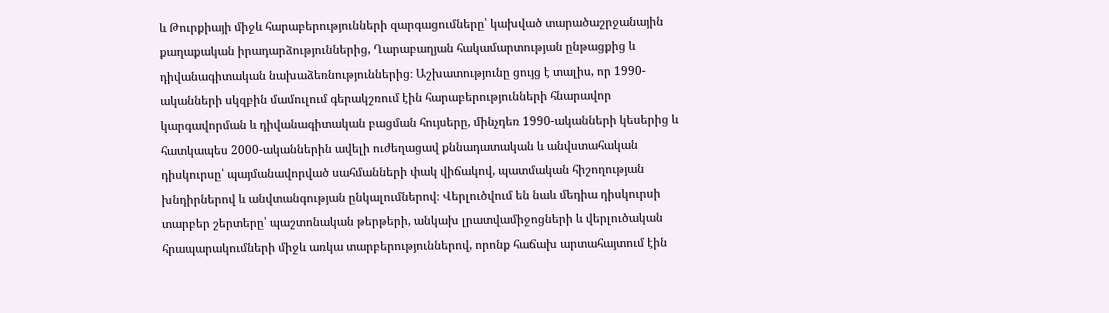և Թուրքիայի միջև հարաբերությունների զարգացումները՝ կախված տարածաշրջանային քաղաքական իրադարձություններից, Ղարաբաղյան հակամարտության ընթացքից և դիվանագիտական նախաձեռնություններից։ Աշխատությունը ցույց է տալիս, որ 1990-ականների սկզբին մամուլում գերակշռում էին հարաբերությունների հնարավոր կարգավորման և դիվանագիտական բացման հույսերը, մինչդեռ 1990-ականների կեսերից և հատկապես 2000-ականներին ավելի ուժեղացավ քննադատական և անվստահական դիսկուրսը՝ պայմանավորված սահմանների փակ վիճակով, պատմական հիշողության խնդիրներով և անվտանգության ընկալումներով։ Վերլուծվում են նաև մեդիա դիսկուրսի տարբեր շերտերը՝ պաշտոնական թերթերի, անկախ լրատվամիջոցների և վերլուծական հրապարակումների միջև առկա տարբերություններով, որոնք հաճախ արտահայտում էին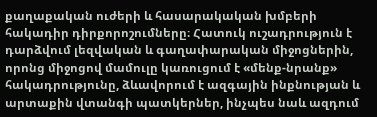քաղաքական ուժերի և հասարակական խմբերի հակադիր դիրքորոշումները։ Հատուկ ուշադրություն է դարձվում լեզվական և գաղափարական միջոցներին, որոնց միջոցով մամուլը կառուցում է «մենք-նրանք» հակադրությունը, ձևավորում է ազգային ինքնության և արտաքին վտանգի պատկերներ, ինչպես նաև ազդում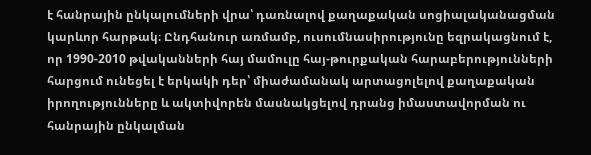է հանրային ընկալումների վրա՝ դառնալով քաղաքական սոցիալականացման կարևոր հարթակ։ Ընդհանուր առմամբ, ուսումնասիրությունը եզրակացնում է, որ 1990-2010 թվականների հայ մամուլը հայ-թուրքական հարաբերությունների հարցում ունեցել է երկակի դեր՝ միաժամանակ արտացոլելով քաղաքական իրողությունները և ակտիվորեն մասնակցելով դրանց իմաստավորման ու հանրային ընկալման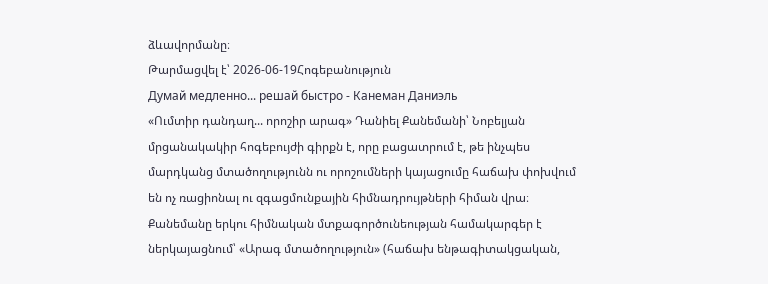ձևավորմանը։
Թարմացվել է՝ 2026-06-19Հոգեբանություն
Думай медленно... решай быстро - Канеман Даниэль
«Ումտիր դանդաղ... որոշիր արագ» Դանիել Քանեմանի՝ Նոբելյան մրցանակակիր հոգեբույժի գիրքն է, որը բացատրում է, թե ինչպես մարդկանց մտածողությունն ու որոշումների կայացումը հաճախ փոխվում են ոչ ռացիոնալ ու զգացմունքային հիմնադրույթների հիման վրա։ Քանեմանը երկու հիմնական մտքագործունեության համակարգեր է ներկայացնում՝ «Արագ մտածողություն» (հաճախ ենթագիտակցական,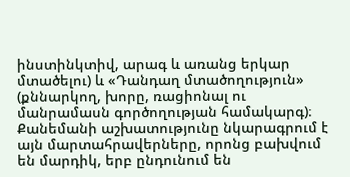ինստինկտիվ, արագ և առանց երկար մտածելու) և «Դանդաղ մտածողություն» (քննարկող, խորը, ռացիոնալ ու մանրամասն գործողության համակարգ)։ Քանեմանի աշխատությունը նկարագրում է այն մարտահրավերները, որոնց բախվում են մարդիկ, երբ ընդունում են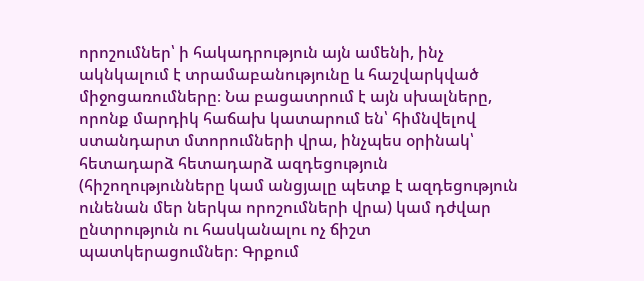որոշումներ՝ ի հակադրություն այն ամենի, ինչ ակնկալում է տրամաբանությունը և հաշվարկված միջոցառումները։ Նա բացատրում է այն սխալները, որոնք մարդիկ հաճախ կատարում են՝ հիմնվելով ստանդարտ մտորումների վրա, ինչպես օրինակ՝ հետադարձ հետադարձ ազդեցություն (հիշողությունները կամ անցյալը պետք է ազդեցություն ունենան մեր ներկա որոշումների վրա) կամ դժվար ընտրություն ու հասկանալու ոչ ճիշտ պատկերացումներ։ Գրքում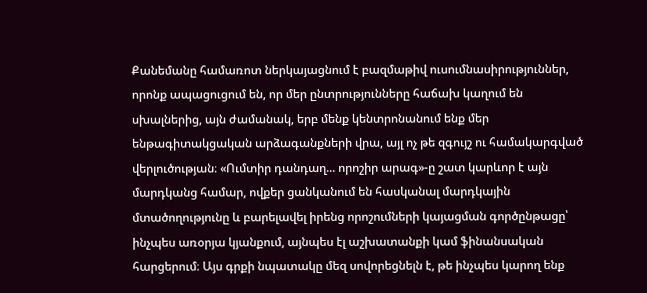Քանեմանը համառոտ ներկայացնում է բազմաթիվ ուսումնասիրություններ, որոնք ապացուցում են, որ մեր ընտրությունները հաճախ կաղում են սխալներից, այն ժամանակ, երբ մենք կենտրոնանում ենք մեր ենթագիտակցական արձագանքների վրա, այլ ոչ թե զգույշ ու համակարգված վերլուծության։ «Ումտիր դանդաղ... որոշիր արագ»-ը շատ կարևոր է այն մարդկանց համար, ովքեր ցանկանում են հասկանալ մարդկային մտածողությունը և բարելավել իրենց որոշումների կայացման գործընթացը՝ ինչպես առօրյա կյանքում, այնպես էլ աշխատանքի կամ ֆինանսական հարցերում։ Այս գրքի նպատակը մեզ սովորեցնելն է, թե ինչպես կարող ենք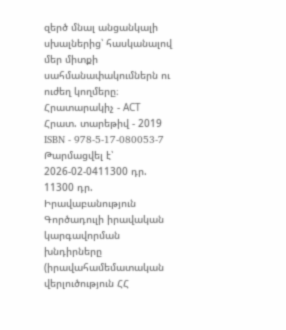զերծ մնալ անցանկալի սխալներից՝ հասկանալով մեր միտքի սահմանափակումներն ու ուժեղ կողմերը։ Հրատարակիչ - АСТ Հրատ. տարեթիվ - 2019 ISBN - 978-5-17-080053-7
Թարմացվել է՝ 2026-02-0411300 դր.
11300 դր.
Իրավաբանություն
Գործադուլի իրավական կարգավորման խնդիրները (իրավահամեմատական վերլուծություն ՀՀ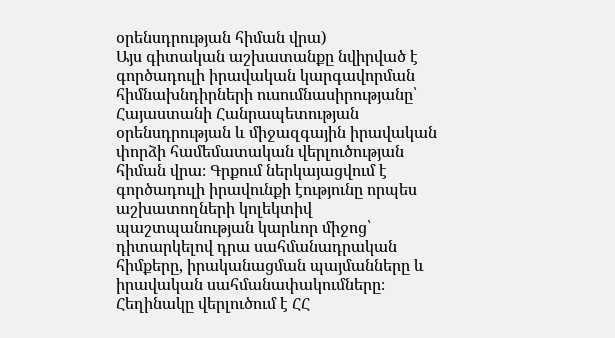օրենսդրության հիման վրա)
Այս գիտական աշխատանքը նվիրված է գործադուլի իրավական կարգավորման հիմնախնդիրների ուսումնասիրությանը՝ Հայաստանի Հանրապետության օրենսդրության և միջազգային իրավական փորձի համեմատական վերլուծության հիման վրա։ Գրքում ներկայացվում է գործադուլի իրավունքի էությունը որպես աշխատողների կոլեկտիվ պաշտպանության կարևոր միջոց՝ դիտարկելով դրա սահմանադրական հիմքերը, իրականացման պայմանները և իրավական սահմանափակումները։ Հեղինակը վերլուծում է ՀՀ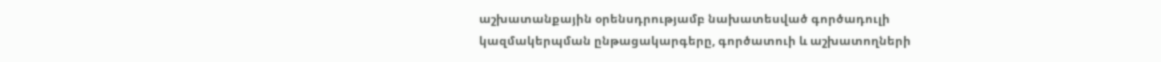աշխատանքային օրենսդրությամբ նախատեսված գործադուլի կազմակերպման ընթացակարգերը, գործատուի և աշխատողների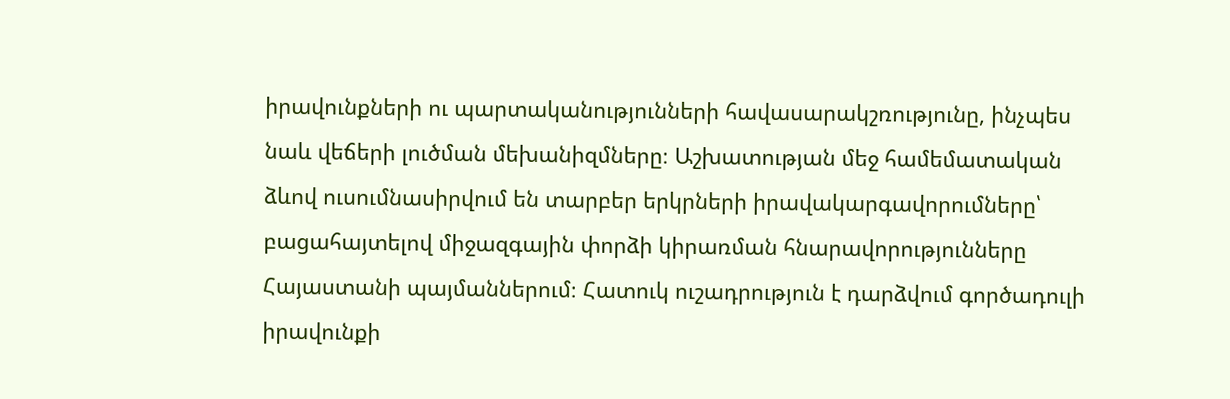իրավունքների ու պարտականությունների հավասարակշռությունը, ինչպես նաև վեճերի լուծման մեխանիզմները։ Աշխատության մեջ համեմատական ձևով ուսումնասիրվում են տարբեր երկրների իրավակարգավորումները՝ բացահայտելով միջազգային փորձի կիրառման հնարավորությունները Հայաստանի պայմաններում։ Հատուկ ուշադրություն է դարձվում գործադուլի իրավունքի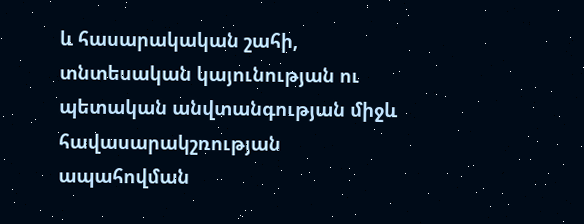և հասարակական շահի, տնտեսական կայունության ու պետական անվտանգության միջև հավասարակշռության ապահովման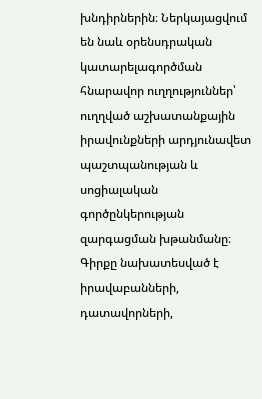խնդիրներին։ Ներկայացվում են նաև օրենսդրական կատարելագործման հնարավոր ուղղություններ՝ ուղղված աշխատանքային իրավունքների արդյունավետ պաշտպանության և սոցիալական գործընկերության զարգացման խթանմանը։ Գիրքը նախատեսված է իրավաբանների, դատավորների,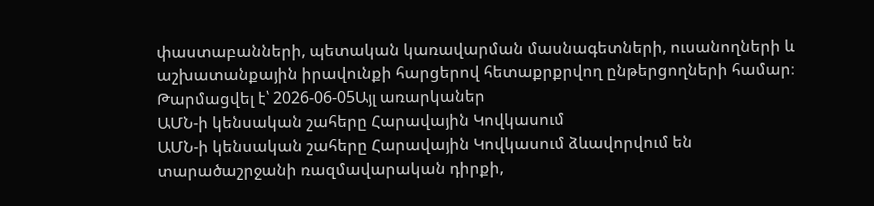փաստաբանների, պետական կառավարման մասնագետների, ուսանողների և աշխատանքային իրավունքի հարցերով հետաքրքրվող ընթերցողների համար։
Թարմացվել է՝ 2026-06-05Այլ առարկաներ
ԱՄՆ-ի կենսական շահերը Հարավային Կովկասում
ԱՄՆ-ի կենսական շահերը Հարավային Կովկասում ձևավորվում են տարածաշրջանի ռազմավարական դիրքի,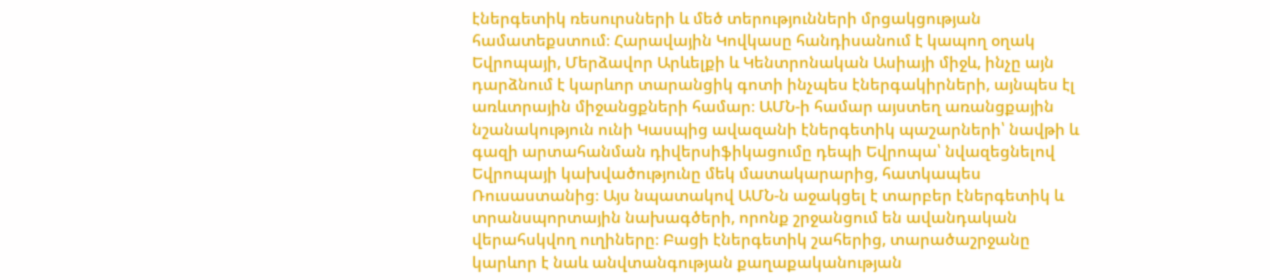էներգետիկ ռեսուրսների և մեծ տերությունների մրցակցության համատեքստում։ Հարավային Կովկասը հանդիսանում է կապող օղակ Եվրոպայի, Մերձավոր Արևելքի և Կենտրոնական Ասիայի միջև, ինչը այն դարձնում է կարևոր տարանցիկ գոտի ինչպես էներգակիրների, այնպես էլ առևտրային միջանցքների համար։ ԱՄՆ-ի համար այստեղ առանցքային նշանակություն ունի Կասպից ավազանի էներգետիկ պաշարների՝ նավթի և գազի արտահանման դիվերսիֆիկացումը դեպի Եվրոպա՝ նվազեցնելով Եվրոպայի կախվածությունը մեկ մատակարարից, հատկապես Ռուսաստանից։ Այս նպատակով ԱՄՆ-ն աջակցել է տարբեր էներգետիկ և տրանսպորտային նախագծերի, որոնք շրջանցում են ավանդական վերահսկվող ուղիները։ Բացի էներգետիկ շահերից, տարածաշրջանը կարևոր է նաև անվտանգության քաղաքականության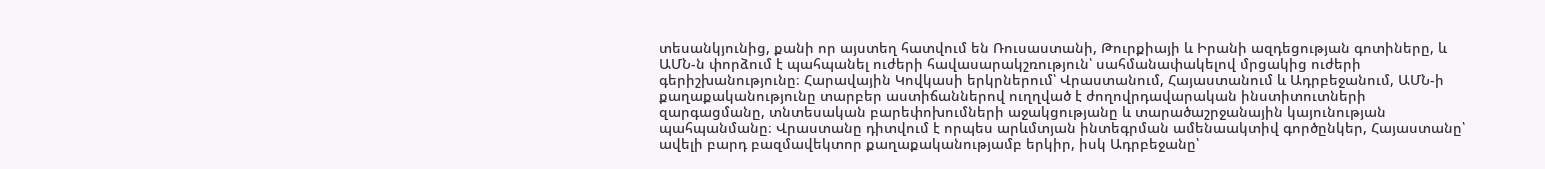տեսանկյունից, քանի որ այստեղ հատվում են Ռուսաստանի, Թուրքիայի և Իրանի ազդեցության գոտիները, և ԱՄՆ-ն փորձում է պահպանել ուժերի հավասարակշռություն՝ սահմանափակելով մրցակից ուժերի գերիշխանությունը։ Հարավային Կովկասի երկրներում՝ Վրաստանում, Հայաստանում և Ադրբեջանում, ԱՄՆ-ի քաղաքականությունը տարբեր աստիճաններով ուղղված է ժողովրդավարական ինստիտուտների զարգացմանը, տնտեսական բարեփոխումների աջակցությանը և տարածաշրջանային կայունության պահպանմանը։ Վրաստանը դիտվում է որպես արևմտյան ինտեգրման ամենաակտիվ գործընկեր, Հայաստանը՝ ավելի բարդ բազմավեկտոր քաղաքականությամբ երկիր, իսկ Ադրբեջանը՝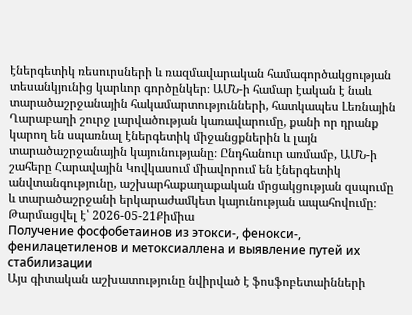էներգետիկ ռեսուրսների և ռազմավարական համագործակցության տեսանկյունից կարևոր գործընկեր։ ԱՄՆ-ի համար էական է նաև տարածաշրջանային հակամարտությունների, հատկապես Լեռնային Ղարաբաղի շուրջ լարվածության կառավարումը, քանի որ դրանք կարող են սպառնալ էներգետիկ միջանցքներին և լայն տարածաշրջանային կայունությանը։ Ընդհանուր առմամբ, ԱՄՆ-ի շահերը Հարավային Կովկասում միավորում են էներգետիկ անվտանգությունը, աշխարհաքաղաքական մրցակցության զսպումը և տարածաշրջանի երկարաժամկետ կայունության ապահովումը։
Թարմացվել է՝ 2026-05-21Քիմիա
Получение фосфобетаинов из этокси-, фенокси-, фенилацетиленов и метоксиаллена и выявление путей их стабилизации
Այս գիտական աշխատությունը նվիրված է ֆոսֆոբետաինների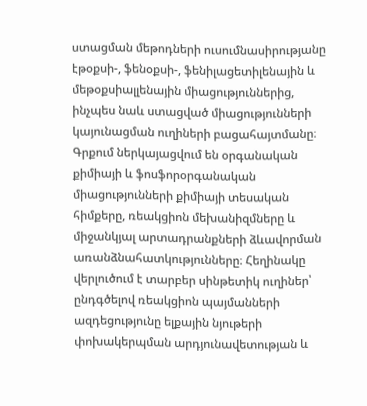ստացման մեթոդների ուսումնասիրությանը էթօքսի-, ֆենօքսի-, ֆենիլացետիլենային և մեթօքսիալլենային միացություններից, ինչպես նաև ստացված միացությունների կայունացման ուղիների բացահայտմանը։ Գրքում ներկայացվում են օրգանական քիմիայի և ֆոսֆորօրգանական միացությունների քիմիայի տեսական հիմքերը, ռեակցիոն մեխանիզմները և միջանկյալ արտադրանքների ձևավորման առանձնահատկությունները։ Հեղինակը վերլուծում է տարբեր սինթետիկ ուղիներ՝ ընդգծելով ռեակցիոն պայմանների ազդեցությունը ելքային նյութերի փոխակերպման արդյունավետության և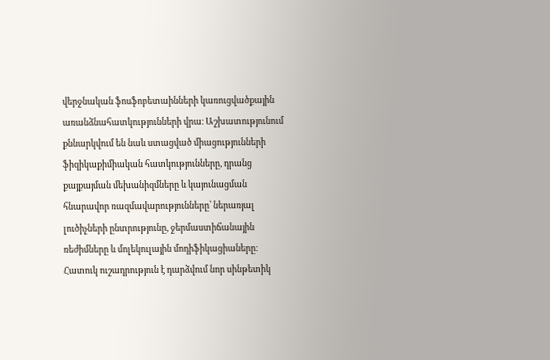վերջնական ֆոսֆոբետաինների կառուցվածքային առանձնահատկությունների վրա։ Աշխատությունում քննարկվում են նաև ստացված միացությունների ֆիզիկաքիմիական հատկությունները, դրանց քայքայման մեխանիզմները և կայունացման հնարավոր ռազմավարությունները՝ ներառյալ լուծիչների ընտրությունը, ջերմաստիճանային ռեժիմները և մոլեկուլային մոդիֆիկացիաները։ Հատուկ ուշադրություն է դարձվում նոր սինթետիկ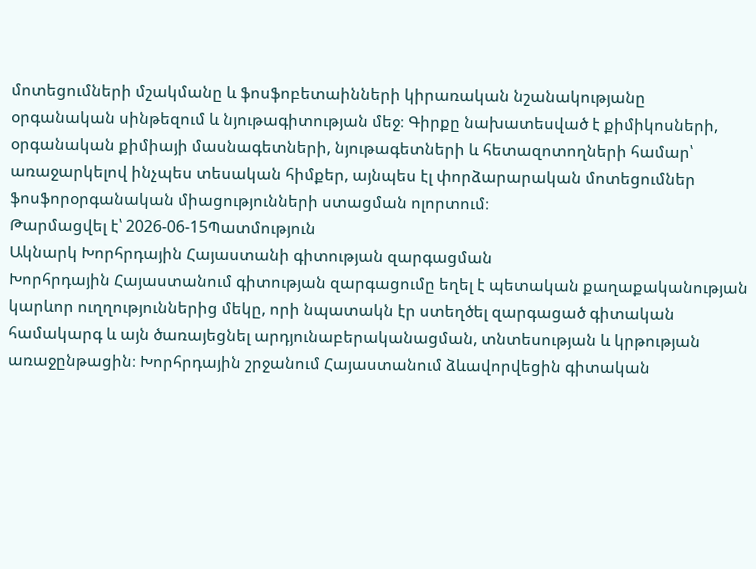մոտեցումների մշակմանը և ֆոսֆոբետաինների կիրառական նշանակությանը օրգանական սինթեզում և նյութագիտության մեջ։ Գիրքը նախատեսված է քիմիկոսների, օրգանական քիմիայի մասնագետների, նյութագետների և հետազոտողների համար՝ առաջարկելով ինչպես տեսական հիմքեր, այնպես էլ փորձարարական մոտեցումներ ֆոսֆորօրգանական միացությունների ստացման ոլորտում։
Թարմացվել է՝ 2026-06-15Պատմություն
Ակնարկ Խորհրդային Հայաստանի գիտության զարգացման
Խորհրդային Հայաստանում գիտության զարգացումը եղել է պետական քաղաքականության կարևոր ուղղություններից մեկը, որի նպատակն էր ստեղծել զարգացած գիտական համակարգ և այն ծառայեցնել արդյունաբերականացման, տնտեսության և կրթության առաջընթացին։ Խորհրդային շրջանում Հայաստանում ձևավորվեցին գիտական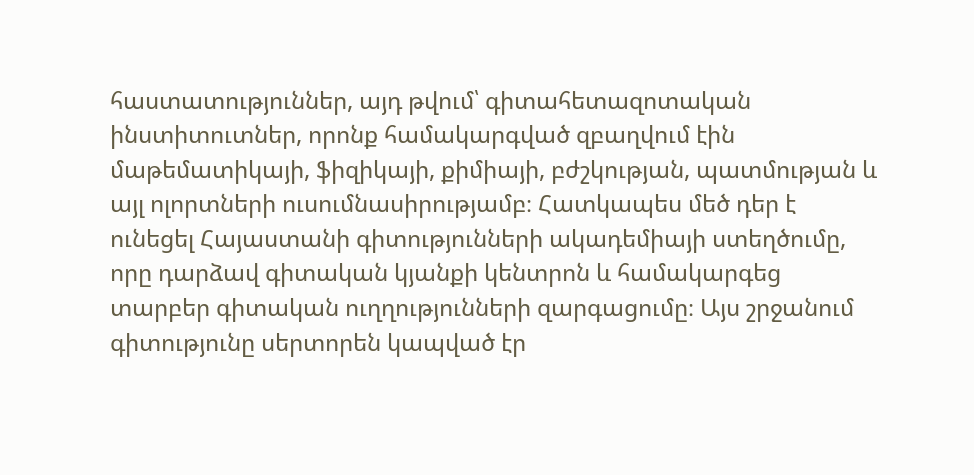հաստատություններ, այդ թվում՝ գիտահետազոտական ինստիտուտներ, որոնք համակարգված զբաղվում էին մաթեմատիկայի, ֆիզիկայի, քիմիայի, բժշկության, պատմության և այլ ոլորտների ուսումնասիրությամբ։ Հատկապես մեծ դեր է ունեցել Հայաստանի գիտությունների ակադեմիայի ստեղծումը, որը դարձավ գիտական կյանքի կենտրոն և համակարգեց տարբեր գիտական ուղղությունների զարգացումը։ Այս շրջանում գիտությունը սերտորեն կապված էր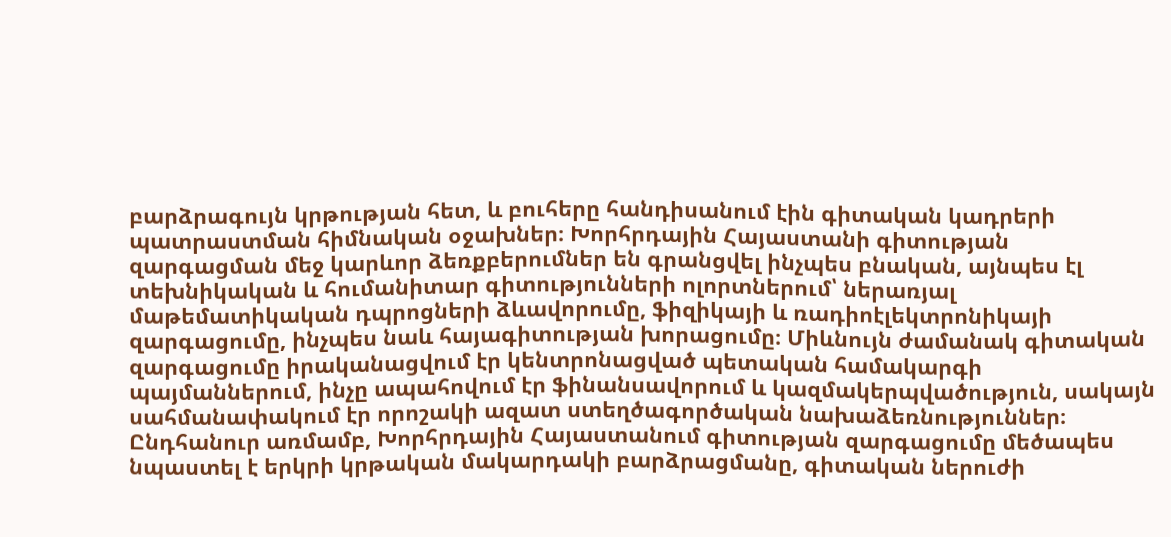բարձրագույն կրթության հետ, և բուհերը հանդիսանում էին գիտական կադրերի պատրաստման հիմնական օջախներ։ Խորհրդային Հայաստանի գիտության զարգացման մեջ կարևոր ձեռքբերումներ են գրանցվել ինչպես բնական, այնպես էլ տեխնիկական և հումանիտար գիտությունների ոլորտներում՝ ներառյալ մաթեմատիկական դպրոցների ձևավորումը, ֆիզիկայի և ռադիոէլեկտրոնիկայի զարգացումը, ինչպես նաև հայագիտության խորացումը։ Միևնույն ժամանակ գիտական զարգացումը իրականացվում էր կենտրոնացված պետական համակարգի պայմաններում, ինչը ապահովում էր ֆինանսավորում և կազմակերպվածություն, սակայն սահմանափակում էր որոշակի ազատ ստեղծագործական նախաձեռնություններ։ Ընդհանուր առմամբ, Խորհրդային Հայաստանում գիտության զարգացումը մեծապես նպաստել է երկրի կրթական մակարդակի բարձրացմանը, գիտական ներուժի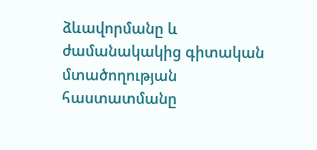ձևավորմանը և ժամանակակից գիտական մտածողության հաստատմանը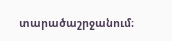տարածաշրջանում։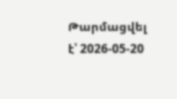Թարմացվել է՝ 2026-05-20